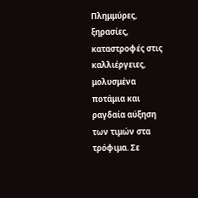Πλημμύρες, ξηρασίες, καταστροφές στις καλλιέργειες, μολυσμένα ποτάμια και ραγδαία αύξηση των τιμών στα τρόφιμα. Σε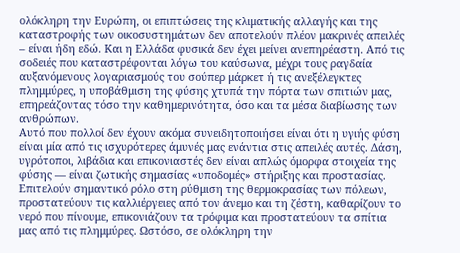ολόκληρη την Ευρώπη, οι επιπτώσεις της κλιματικής αλλαγής και της καταστροφής των οικοσυστημάτων δεν αποτελούν πλέον μακρινές απειλές – είναι ήδη εδώ. Και η Ελλάδα φυσικά δεν έχει μείνει ανεπηρέαστη. Από τις σοδειές που καταστρέφονται λόγω του καύσωνα, μέχρι τους ραγδαία αυξανόμενους λογαριασμούς του σούπερ μάρκετ ή τις ανεξέλεγκτες πλημμύρες, η υποβάθμιση της φύσης χτυπά την πόρτα των σπιτιών μας, επηρεάζοντας τόσο την καθημερινότητα, όσο και τα μέσα διαβίωσης των ανθρώπων.
Αυτό που πολλοί δεν έχουν ακόμα συνειδητοποιήσει είναι ότι η υγιής φύση είναι μία από τις ισχυρότερες άμυνές μας ενάντια στις απειλές αυτές. Δάση, υγρότοποι, λιβάδια και επικονιαστές δεν είναι απλώς όμορφα στοιχεία της φύσης — είναι ζωτικής σημασίας «υποδομές» στήριξης και προστασίας. Επιτελούν σημαντικό ρόλο στη ρύθμιση της θερμοκρασίας των πόλεων, προστατεύουν τις καλλιέργειες από τον άνεμο και τη ζέστη, καθαρίζουν το νερό που πίνουμε, επικονιάζουν τα τρόφιμα και προστατεύουν τα σπίτια μας από τις πλημμύρες. Ωστόσο, σε ολόκληρη την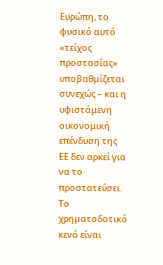Ευρώπη, το φυσικό αυτό «τείχος προστασίας» υποβαθμίζεται συνεχώς – και η υφιστάμενη οικονομική επένδυση της ΕΕ δεν αρκεί για να το προστατεύσει.
Το χρηματοδοτικό κενό είναι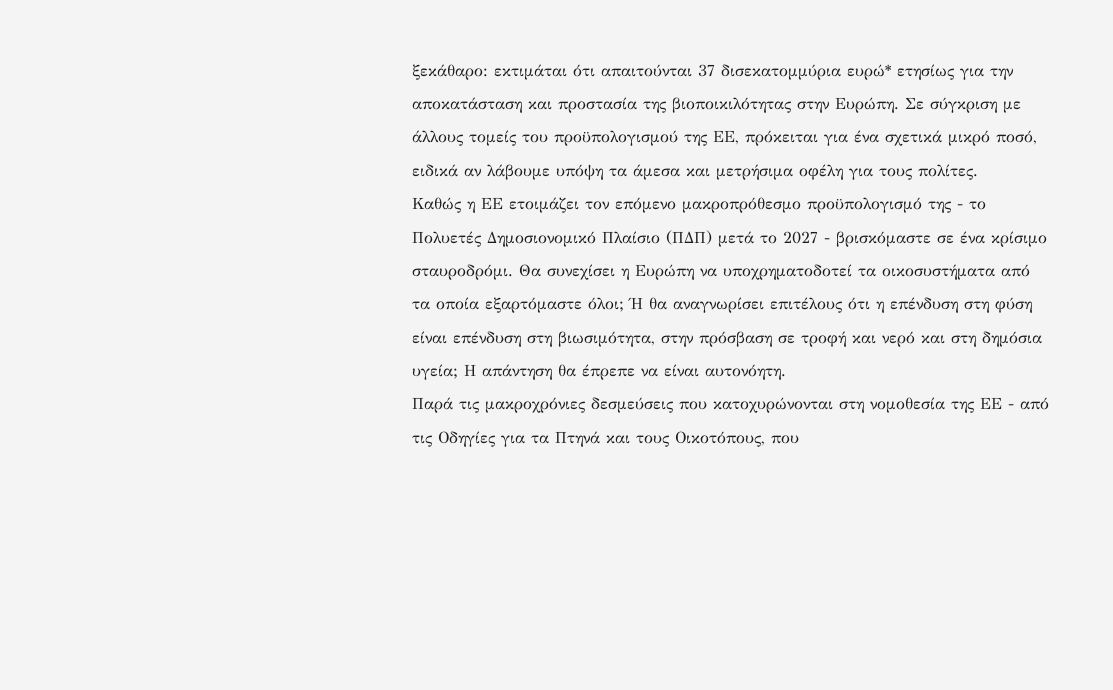ξεκάθαρο: εκτιμάται ότι απαιτούνται 37 δισεκατομμύρια ευρώ* ετησίως για την αποκατάσταση και προστασία της βιοποικιλότητας στην Ευρώπη. Σε σύγκριση με άλλους τομείς του προϋπολογισμού της ΕΕ, πρόκειται για ένα σχετικά μικρό ποσό, ειδικά αν λάβουμε υπόψη τα άμεσα και μετρήσιμα οφέλη για τους πολίτες.
Καθώς η ΕΕ ετοιμάζει τον επόμενο μακροπρόθεσμο προϋπολογισμό της - το Πολυετές Δημοσιονομικό Πλαίσιο (ΠΔΠ) μετά το 2027 - βρισκόμαστε σε ένα κρίσιμο σταυροδρόμι. Θα συνεχίσει η Ευρώπη να υποχρηματοδοτεί τα οικοσυστήματα από τα οποία εξαρτόμαστε όλοι; Ή θα αναγνωρίσει επιτέλους ότι η επένδυση στη φύση είναι επένδυση στη βιωσιμότητα, στην πρόσβαση σε τροφή και νερό και στη δημόσια υγεία; Η απάντηση θα έπρεπε να είναι αυτονόητη.
Παρά τις μακροχρόνιες δεσμεύσεις που κατοχυρώνονται στη νομοθεσία της ΕΕ - από τις Οδηγίες για τα Πτηνά και τους Οικοτόπους, που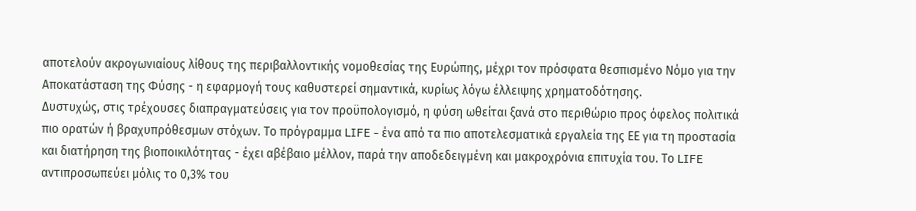αποτελούν ακρογωνιαίους λίθους της περιβαλλοντικής νομοθεσίας της Ευρώπης, μέχρι τον πρόσφατα θεσπισμένο Νόμο για την Αποκατάσταση της Φύσης - η εφαρμογή τους καθυστερεί σημαντικά, κυρίως λόγω έλλειψης χρηματοδότησης.
Δυστυχώς, στις τρέχουσες διαπραγματεύσεις για τον προϋπολογισμό, η φύση ωθείται ξανά στο περιθώριο προς όφελος πολιτικά πιο ορατών ή βραχυπρόθεσμων στόχων. Το πρόγραμμα LIFE - ένα από τα πιο αποτελεσματικά εργαλεία της ΕΕ για τη προστασία και διατήρηση της βιοποικιλότητας - έχει αβέβαιο μέλλον, παρά την αποδεδειγμένη και μακροχρόνια επιτυχία του. Το LIFE αντιπροσωπεύει μόλις το 0,3% του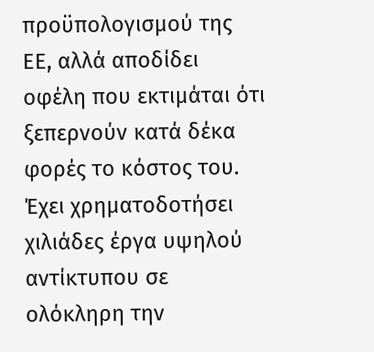προϋπολογισμού της ΕΕ, αλλά αποδίδει οφέλη που εκτιμάται ότι ξεπερνούν κατά δέκα φορές το κόστος του. Έχει χρηματοδοτήσει χιλιάδες έργα υψηλού αντίκτυπου σε ολόκληρη την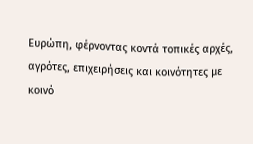Ευρώπη, φέρνοντας κοντά τοπικές αρχές, αγρότες, επιχειρήσεις και κοινότητες με κοινό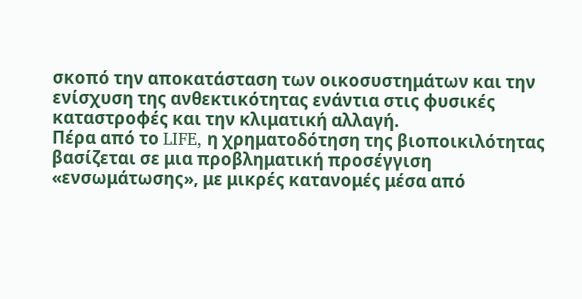σκοπό την αποκατάσταση των οικοσυστημάτων και την ενίσχυση της ανθεκτικότητας ενάντια στις φυσικές καταστροφές και την κλιματική αλλαγή.
Πέρα από το LIFE, η χρηματοδότηση της βιοποικιλότητας βασίζεται σε μια προβληματική προσέγγιση «ενσωμάτωσης», με μικρές κατανομές μέσα από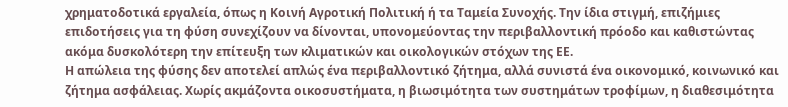χρηματοδοτικά εργαλεία, όπως η Κοινή Αγροτική Πολιτική ή τα Ταμεία Συνοχής. Την ίδια στιγμή, επιζήμιες επιδοτήσεις για τη φύση συνεχίζουν να δίνονται, υπονομεύοντας την περιβαλλοντική πρόοδο και καθιστώντας ακόμα δυσκολότερη την επίτευξη των κλιματικών και οικολογικών στόχων της ΕΕ.
Η απώλεια της φύσης δεν αποτελεί απλώς ένα περιβαλλοντικό ζήτημα, αλλά συνιστά ένα οικονομικό, κοινωνικό και ζήτημα ασφάλειας. Χωρίς ακμάζοντα οικοσυστήματα, η βιωσιμότητα των συστημάτων τροφίμων, η διαθεσιμότητα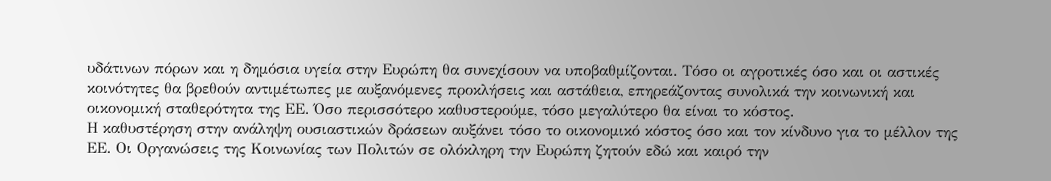υδάτινων πόρων και η δημόσια υγεία στην Ευρώπη θα συνεχίσουν να υποβαθμίζονται. Τόσο οι αγροτικές όσο και οι αστικές κοινότητες θα βρεθούν αντιμέτωπες με αυξανόμενες προκλήσεις και αστάθεια, επηρεάζοντας συνολικά την κοινωνική και οικονομική σταθερότητα της ΕΕ. Όσο περισσότερο καθυστερούμε, τόσο μεγαλύτερο θα είναι το κόστος.
Η καθυστέρηση στην ανάληψη ουσιαστικών δράσεων αυξάνει τόσο το οικονομικό κόστος όσο και τον κίνδυνο για το μέλλον της ΕΕ. Οι Οργανώσεις της Κοινωνίας των Πολιτών σε ολόκληρη την Ευρώπη ζητούν εδώ και καιρό την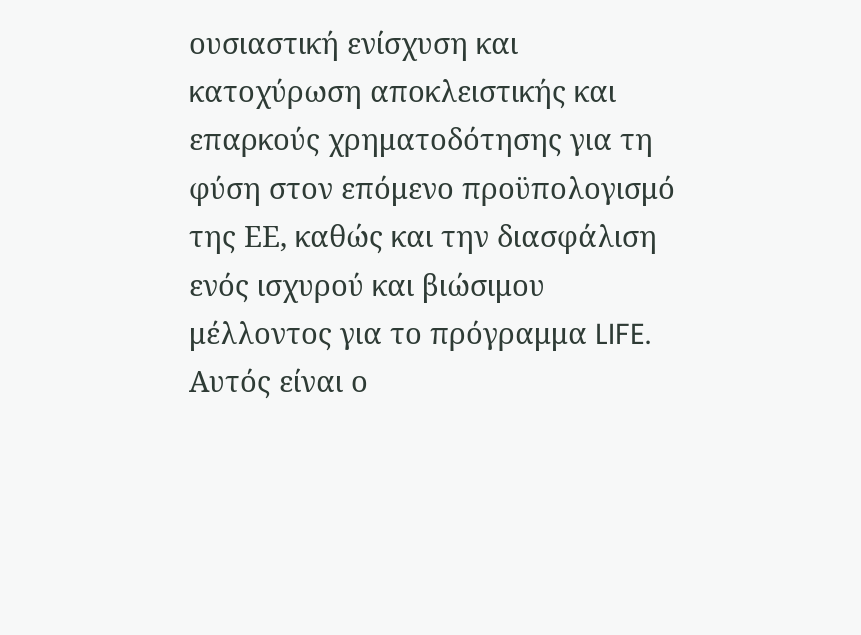ουσιαστική ενίσχυση και κατοχύρωση αποκλειστικής και επαρκούς χρηματοδότησης για τη φύση στον επόμενο προϋπολογισμό της ΕΕ, καθώς και την διασφάλιση ενός ισχυρού και βιώσιμου μέλλοντος για το πρόγραμμα LIFE. Αυτός είναι ο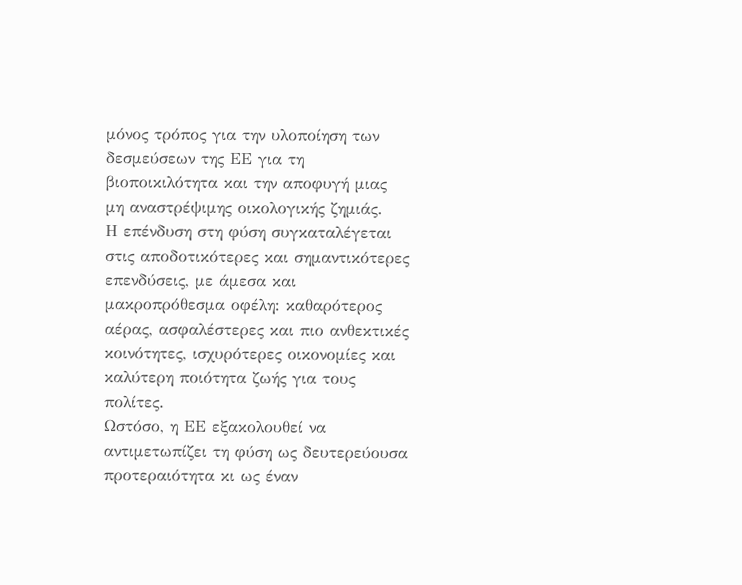μόνος τρόπος για την υλοποίηση των δεσμεύσεων της ΕΕ για τη βιοποικιλότητα και την αποφυγή μιας μη αναστρέψιμης οικολογικής ζημιάς.
Η επένδυση στη φύση συγκαταλέγεται στις αποδοτικότερες και σημαντικότερες επενδύσεις, με άμεσα και μακροπρόθεσμα οφέλη: καθαρότερος αέρας, ασφαλέστερες και πιο ανθεκτικές κοινότητες, ισχυρότερες οικονομίες και καλύτερη ποιότητα ζωής για τους πολίτες.
Ωστόσο, η ΕΕ εξακολουθεί να αντιμετωπίζει τη φύση ως δευτερεύουσα προτεραιότητα κι ως έναν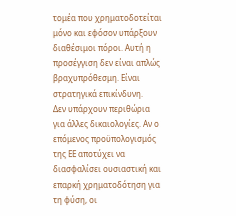τομέα που χρηματοδοτείται μόνο και εφόσον υπάρξουν διαθέσιμοι πόροι. Αυτή η προσέγγιση δεν είναι απλώς βραχυπρόθεσμη. Είναι στρατηγικά επικίνδυνη.
Δεν υπάρχουν περιθώρια για άλλες δικαιολογίες. Αν ο επόμενος προϋπολογισμός της ΕΕ αποτύχει να διασφαλίσει ουσιαστική και επαρκή χρηματοδότηση για τη φύση, οι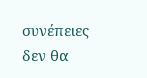συνέπειες δεν θα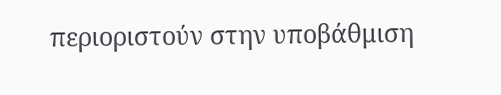περιοριστούν στην υποβάθμιση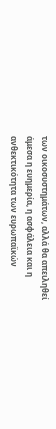των οικοσυστημάτων, αλλά θα απειληθεί άμεσα η ευημερία, η ασφάλεια και η ανθεκτικότητα των ευρωπαϊκών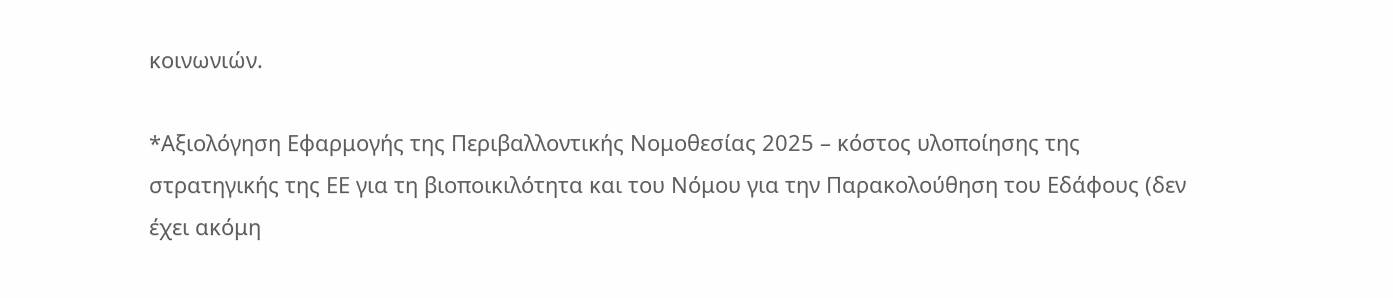κοινωνιών.

*Αξιολόγηση Εφαρμογής της Περιβαλλοντικής Νομοθεσίας 2025 – κόστος υλοποίησης της στρατηγικής της ΕΕ για τη βιοποικιλότητα και του Νόμου για την Παρακολούθηση του Εδάφους (δεν έχει ακόμη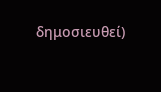δημοσιευθεί)